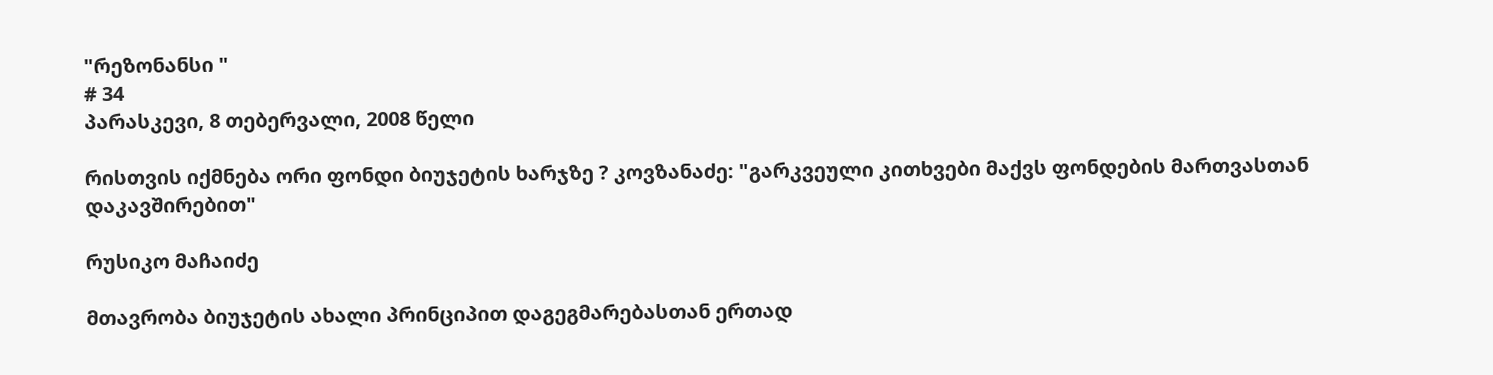"რეზონანსი "
# 34
პარასკევი, 8 თებერვალი, 2008 წელი

რისთვის იქმნება ორი ფონდი ბიუჯეტის ხარჯზე ? კოვზანაძე: "გარკვეული კითხვები მაქვს ფონდების მართვასთან დაკავშირებით"

რუსიკო მაჩაიძე

მთავრობა ბიუჯეტის ახალი პრინციპით დაგეგმარებასთან ერთად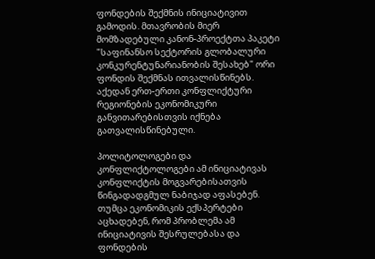ფონდების შექმნის ინიციატივით გამოდის. მთავრობის მიერ მომზადებული კანონ-პროექტთა პაკეტი "საფინანსო სექტორის გლობალური კონკურენტუნარიანობის შესახებ" ორი ფონდის შექმნას ითვალისწინებს. აქედან ერთ-ერთი კონფლიქტური რეგიონების ეკონომიკური განვითარებისთვის იქნება გათვალისწინებული.

პოლიტოლოგები და კონფლიქტოლოგები ამ ინიციატივას კონფლიქტის მოგვარებისათვის წინგადადგმულ ნაბიჯად აფასებენ. თუმცა ეკონომიკის ექსპერტები აცხადებენ, რომ პრობლემა ამ ინიციატივის შესრულებასა და ფონდების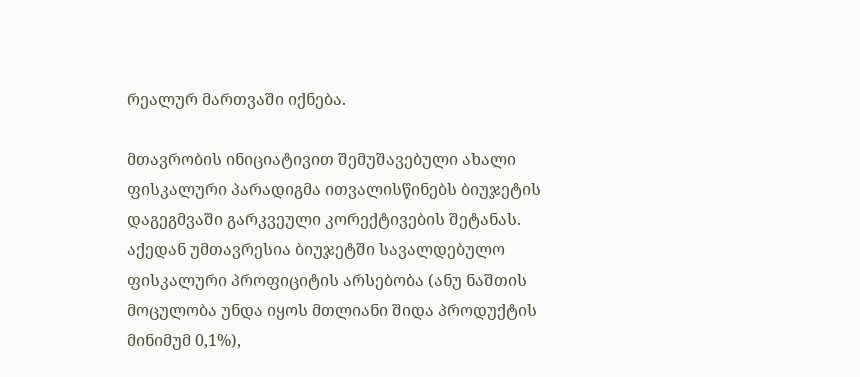რეალურ მართვაში იქნება.

მთავრობის ინიციატივით შემუშავებული ახალი ფისკალური პარადიგმა ითვალისწინებს ბიუჯეტის დაგეგმვაში გარკვეული კორექტივების შეტანას. აქედან უმთავრესია ბიუჯეტში სავალდებულო ფისკალური პროფიციტის არსებობა (ანუ ნაშთის მოცულობა უნდა იყოს მთლიანი შიდა პროდუქტის მინიმუმ 0,1%),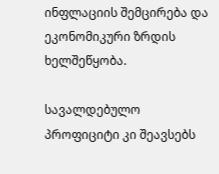ინფლაციის შემცირება და ეკონომიკური ზრდის ხელშეწყობა.

სავალდებულო პროფიციტი კი შეავსებს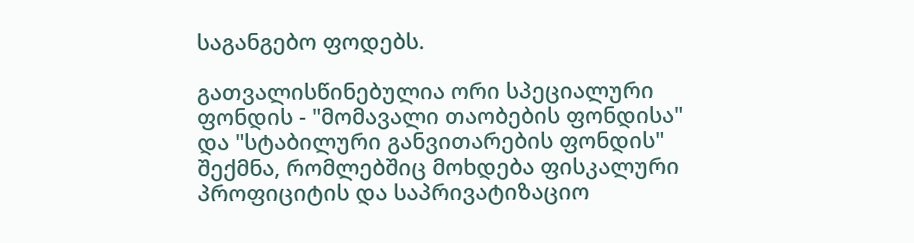საგანგებო ფოდებს.

გათვალისწინებულია ორი სპეციალური ფონდის - "მომავალი თაობების ფონდისა" და "სტაბილური განვითარების ფონდის" შექმნა, რომლებშიც მოხდება ფისკალური პროფიციტის და საპრივატიზაციო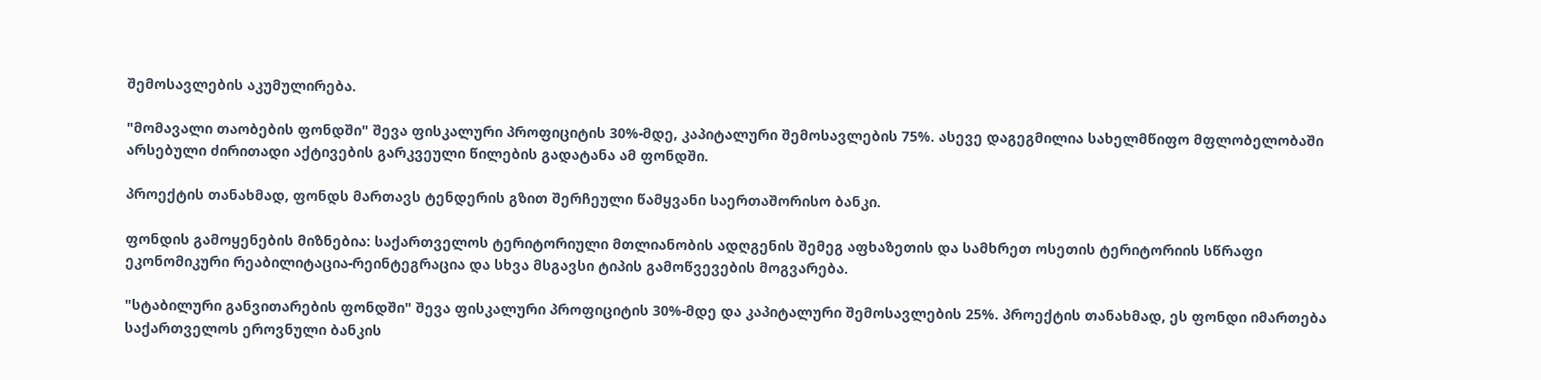შემოსავლების აკუმულირება.

"მომავალი თაობების ფონდში" შევა ფისკალური პროფიციტის 30%-მდე, კაპიტალური შემოსავლების 75%. ასევე დაგეგმილია სახელმწიფო მფლობელობაში არსებული ძირითადი აქტივების გარკვეული წილების გადატანა ამ ფონდში.

პროექტის თანახმად, ფონდს მართავს ტენდერის გზით შერჩეული წამყვანი საერთაშორისო ბანკი.

ფონდის გამოყენების მიზნებია: საქართველოს ტერიტორიული მთლიანობის ადღგენის შემეგ აფხაზეთის და სამხრეთ ოსეთის ტერიტორიის სწრაფი ეკონომიკური რეაბილიტაცია-რეინტეგრაცია და სხვა მსგავსი ტიპის გამოწვევების მოგვარება.

"სტაბილური განვითარების ფონდში" შევა ფისკალური პროფიციტის 30%-მდე და კაპიტალური შემოსავლების 25%. პროექტის თანახმად, ეს ფონდი იმართება საქართველოს ეროვნული ბანკის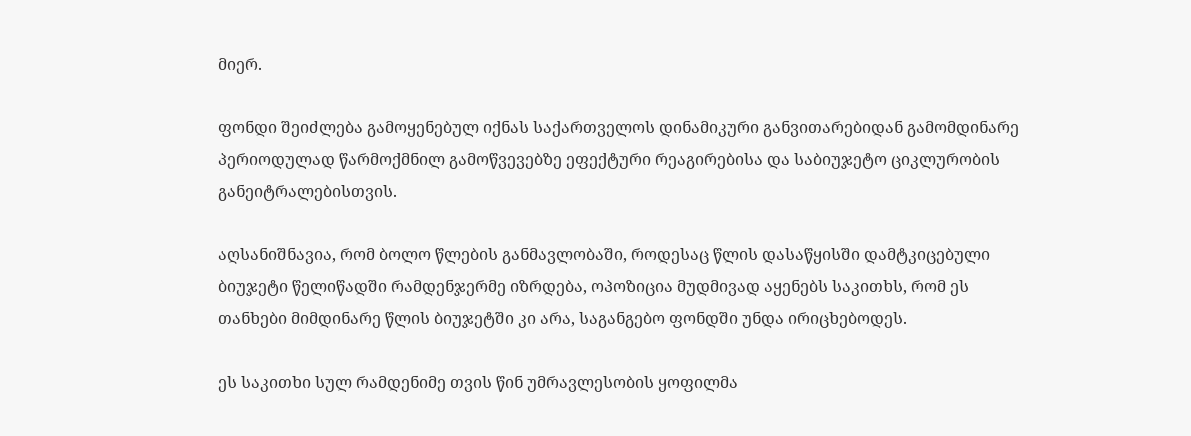მიერ.

ფონდი შეიძლება გამოყენებულ იქნას საქართველოს დინამიკური განვითარებიდან გამომდინარე პერიოდულად წარმოქმნილ გამოწვევებზე ეფექტური რეაგირებისა და საბიუჯეტო ციკლურობის განეიტრალებისთვის.

აღსანიშნავია, რომ ბოლო წლების განმავლობაში, როდესაც წლის დასაწყისში დამტკიცებული ბიუჯეტი წელიწადში რამდენჯერმე იზრდება, ოპოზიცია მუდმივად აყენებს საკითხს, რომ ეს თანხები მიმდინარე წლის ბიუჯეტში კი არა, საგანგებო ფონდში უნდა ირიცხებოდეს.

ეს საკითხი სულ რამდენიმე თვის წინ უმრავლესობის ყოფილმა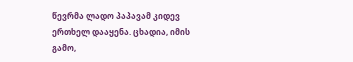წევრმა ლადო პაპავამ კიდევ ერთხელ დააყენა. ცხადია, იმის გამო,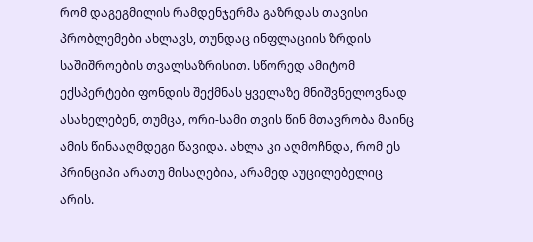რომ დაგეგმილის რამდენჯერმა გაზრდას თავისი პრობლემები ახლავს, თუნდაც ინფლაციის ზრდის საშიშროების თვალსაზრისით. სწორედ ამიტომ ექსპერტები ფონდის შექმნას ყველაზე მნიშვნელოვნად ასახელებენ, თუმცა, ორი-სამი თვის წინ მთავრობა მაინც ამის წინააღმდეგი წავიდა. ახლა კი აღმოჩნდა, რომ ეს პრინციპი არათუ მისაღებია, არამედ აუცილებელიც არის.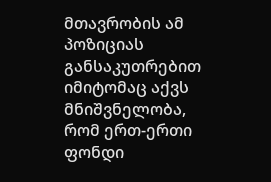მთავრობის ამ პოზიციას განსაკუთრებით იმიტომაც აქვს მნიშვნელობა, რომ ერთ-ერთი ფონდი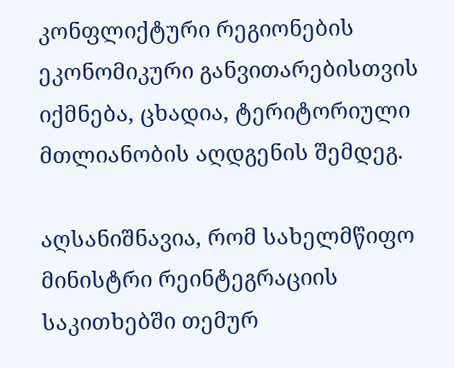კონფლიქტური რეგიონების ეკონომიკური განვითარებისთვის იქმნება, ცხადია, ტერიტორიული მთლიანობის აღდგენის შემდეგ.

აღსანიშნავია, რომ სახელმწიფო მინისტრი რეინტეგრაციის საკითხებში თემურ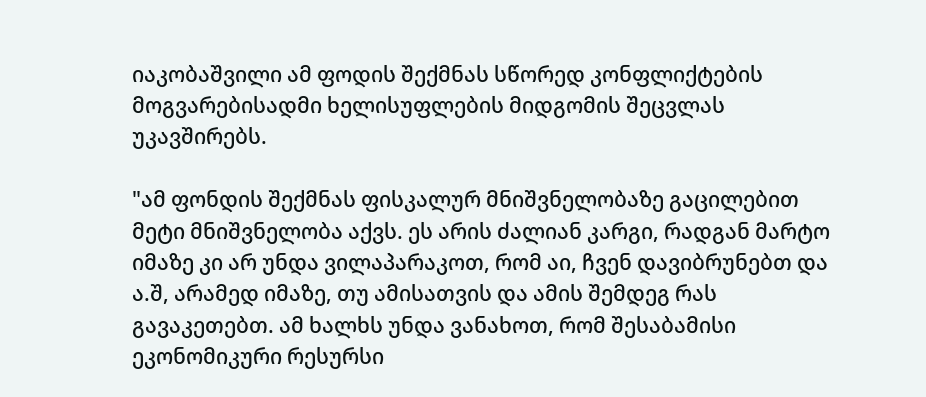იაკობაშვილი ამ ფოდის შექმნას სწორედ კონფლიქტების მოგვარებისადმი ხელისუფლების მიდგომის შეცვლას უკავშირებს.

"ამ ფონდის შექმნას ფისკალურ მნიშვნელობაზე გაცილებით მეტი მნიშვნელობა აქვს. ეს არის ძალიან კარგი, რადგან მარტო იმაზე კი არ უნდა ვილაპარაკოთ, რომ აი, ჩვენ დავიბრუნებთ და ა.შ, არამედ იმაზე, თუ ამისათვის და ამის შემდეგ რას გავაკეთებთ. ამ ხალხს უნდა ვანახოთ, რომ შესაბამისი ეკონომიკური რესურსი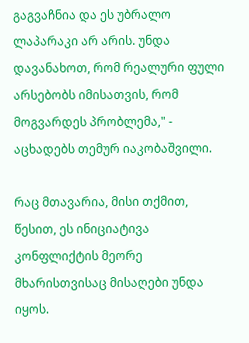გაგვაჩნია და ეს უბრალო ლაპარაკი არ არის. უნდა დავანახოთ, რომ რეალური ფული არსებობს იმისათვის, რომ მოგვარდეს პრობლემა," - აცხადებს თემურ იაკობაშვილი.

რაც მთავარია, მისი თქმით, წესით, ეს ინიციატივა კონფლიქტის მეორე მხარისთვისაც მისაღები უნდა იყოს.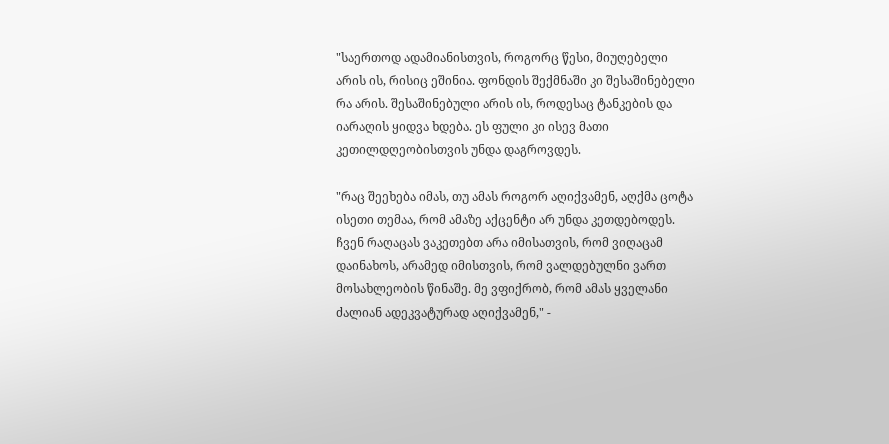"საერთოდ ადამიანისთვის, როგორც წესი, მიუღებელი არის ის, რისიც ეშინია. ფონდის შექმნაში კი შესაშინებელი რა არის. შესაშინებული არის ის, როდესაც ტანკების და იარაღის ყიდვა ხდება. ეს ფული კი ისევ მათი კეთილდღეობისთვის უნდა დაგროვდეს.

"რაც შეეხება იმას, თუ ამას როგორ აღიქვამენ, აღქმა ცოტა ისეთი თემაა, რომ ამაზე აქცენტი არ უნდა კეთდებოდეს. ჩვენ რაღაცას ვაკეთებთ არა იმისათვის, რომ ვიღაცამ დაინახოს, არამედ იმისთვის, რომ ვალდებულნი ვართ მოსახლეობის წინაშე. მე ვფიქრობ, რომ ამას ყველანი ძალიან ადეკვატურად აღიქვამენ," -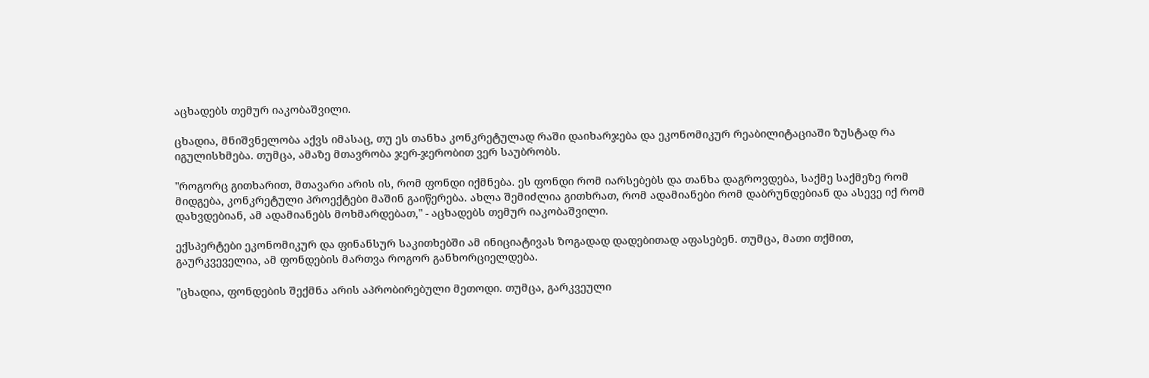აცხადებს თემურ იაკობაშვილი.

ცხადია, მნიშვნელობა აქვს იმასაც, თუ ეს თანხა კონკრეტულად რაში დაიხარჯება და ეკონომიკურ რეაბილიტაციაში ზუსტად რა იგულისხმება. თუმცა, ამაზე მთავრობა ჯერ-ჯერობით ვერ საუბრობს.

"როგორც გითხარით, მთავარი არის ის, რომ ფონდი იქმნება. ეს ფონდი რომ იარსებებს და თანხა დაგროვდება, საქმე საქმეზე რომ მიდგება, კონკრეტული პროექტები მაშინ გაიწერება. ახლა შემიძლია გითხრათ, რომ ადამიანები რომ დაბრუნდებიან და ასევე იქ რომ დახვდებიან, ამ ადამიანებს მოხმარდებათ," - აცხადებს თემურ იაკობაშვილი.

ექსპერტები ეკონომიკურ და ფინანსურ საკითხებში ამ ინიციატივას ზოგადად დადებითად აფასებენ. თუმცა, მათი თქმით, გაურკვეველია, ამ ფონდების მართვა როგორ განხორციელდება.

"ცხადია, ფონდების შექმნა არის აპრობირებული მეთოდი. თუმცა, გარკვეული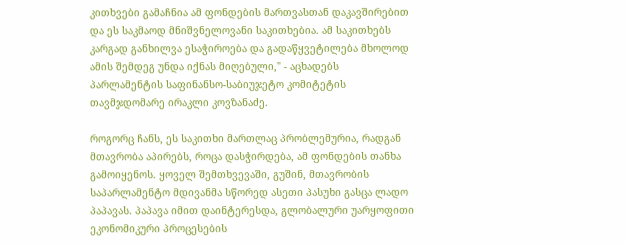კითხვები გამაჩნია ამ ფონდების მართვასთან დაკავშირებით და ეს საკმაოდ მნიშვნელოვანი საკითხებია. ამ საკითხებს კარგად განხილვა ესაჭიროება და გადაწყვეტილება მხოლოდ ამის შემდეგ უნდა იქნას მიღებული," - აცხადებს პარლამენტის საფინანსო-საბიუჯეტო კომიტეტის თავმჯდომარე ირაკლი კოვზანაძე.

როგორც ჩანს, ეს საკითხი მართლაც პრობლემურია, რადგან მთავრობა აპირებს, როცა დასჭირდება, ამ ფონდების თანხა გამოიყენოს. ყოველ შემთხვევაში, გუშინ, მთავრობის საპარლამენტო მდივანმა სწორედ ასეთი პასუხი გასცა ლადო პაპავას. პაპავა იმით დაინტერესდა, გლობალური უარყოფითი ეკონომიკური პროცესების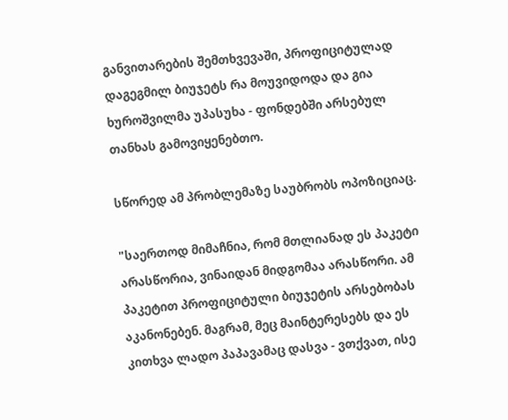განვითარების შემთხვევაში, პროფიციტულად დაგეგმილ ბიუჯეტს რა მოუვიდოდა და გია ხუროშვილმა უპასუხა - ფონდებში არსებულ თანხას გამოვიყენებთო.

სწორედ ამ პრობლემაზე საუბრობს ოპოზიციაც.

"საერთოდ მიმაჩნია, რომ მთლიანად ეს პაკეტი არასწორია, ვინაიდან მიდგომაა არასწორი. ამ პაკეტით პროფიციტული ბიუჯეტის არსებობას აკანონებენ. მაგრამ, მეც მაინტერესებს და ეს კითხვა ლადო პაპავამაც დასვა - ვთქვათ, ისე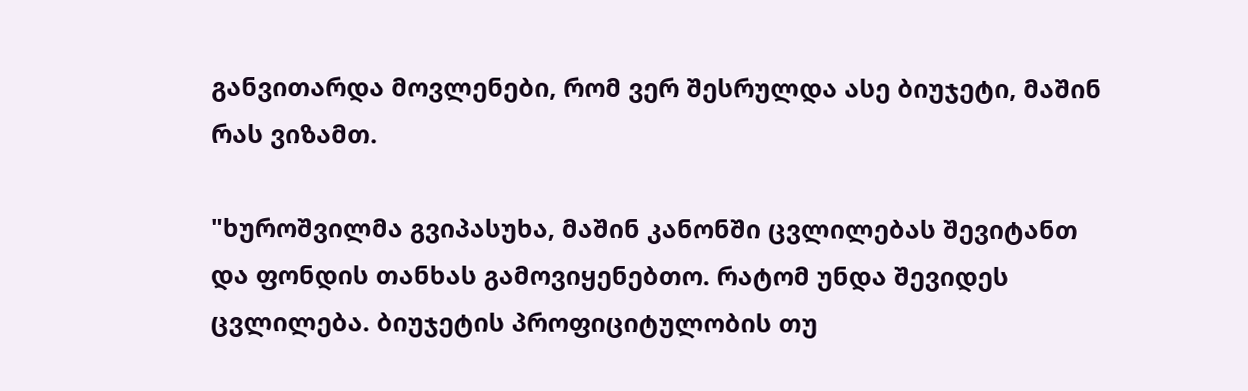განვითარდა მოვლენები, რომ ვერ შესრულდა ასე ბიუჯეტი, მაშინ რას ვიზამთ.

"ხუროშვილმა გვიპასუხა, მაშინ კანონში ცვლილებას შევიტანთ და ფონდის თანხას გამოვიყენებთო. რატომ უნდა შევიდეს ცვლილება. ბიუჯეტის პროფიციტულობის თუ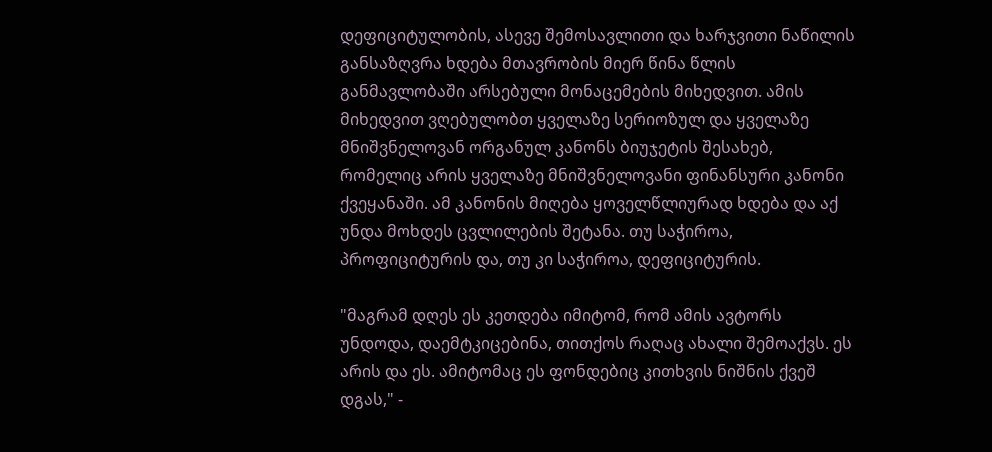დეფიციტულობის, ასევე შემოსავლითი და ხარჯვითი ნაწილის განსაზღვრა ხდება მთავრობის მიერ წინა წლის განმავლობაში არსებული მონაცემების მიხედვით. ამის მიხედვით ვღებულობთ ყველაზე სერიოზულ და ყველაზე მნიშვნელოვან ორგანულ კანონს ბიუჯეტის შესახებ, რომელიც არის ყველაზე მნიშვნელოვანი ფინანსური კანონი ქვეყანაში. ამ კანონის მიღება ყოველწლიურად ხდება და აქ უნდა მოხდეს ცვლილების შეტანა. თუ საჭიროა, პროფიციტურის და, თუ კი საჭიროა, დეფიციტურის.

"მაგრამ დღეს ეს კეთდება იმიტომ, რომ ამის ავტორს უნდოდა, დაემტკიცებინა, თითქოს რაღაც ახალი შემოაქვს. ეს არის და ეს. ამიტომაც ეს ფონდებიც კითხვის ნიშნის ქვეშ დგას," -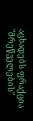აცხადებს ფრაქცია "მრეწველების"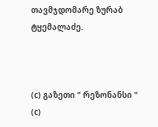თავმჯდომარე ზურაბ ტყემალაძე.



(c) გაზეთი " რეზონანსი "
(c)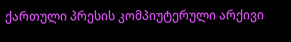ქართული პრესის კომპიუტერული არქივი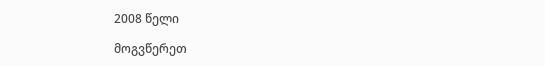2008 წელი

მოგვწერეთ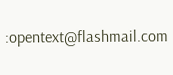:opentext@flashmail.com